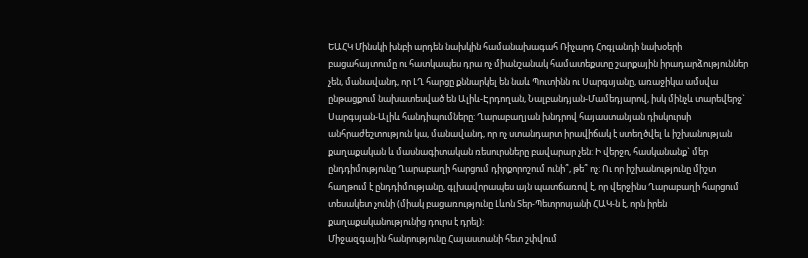ԵԱՀԿ Մինսկի խնբի արդեն նախկին համանախագահ Ռիչարդ Հոգլանդի նախօերի բացահայտումը ու հատկապես դրա ոչ միանշանակ համատեքստը շարքային իրադարձություններ չեն, մանավանդ, որ ԼՂ հարցը քննարկել են նաև Պուտինն ու Սարգսյանը, առաջիկա ամսվա ընթացքում նախատեսված են Ալիև-Էրդողան, Նալբանդյան-Մամեդյարով, իսկ մինչև տարեվերջ` Սարգսյան-Ալիև հանդիպումները: Ղարաբաղյան խնդրով հայաստանյան դիսկուրսի անհրաժեշտություն կա, մանավանդ, որ ոչ ստանդարտ իրավիճակ է ստեղծվել և իշխանության քաղաքական և մասնագիտական ռեսուրսները բավարար չեն: Ի վերջո, հասկանանք` մեր ընդդիմությունը Ղարաբաղի հարցում դիրքորոշում ունի՞, թե՞ ոչ: Ու որ իշխանությունը միշտ հաղթում է ընդդիմությանը, գլխավորապես այն պատճառով է, որ վերջինս Ղարաբաղի հարցում տեսակետ չունի (միակ բացառությունը Լևոն Տեր-Պետրոսյանի ՀԱԿ-ն է, որն իրեն քաղաքականությունից դուրս է դրել):
Միջազգային հանրությունը Հայաստանի հետ շփվում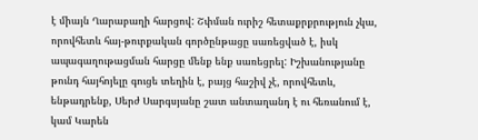է միայն Ղարաբաղի հարցով: Շփման ուրիշ հետաքրքրություն չկա, որովհետև հայ-թուրքական գործընթացը սառեցված է, իսկ ապագաղութացման հարցը մենք ենք սառեցրել: Իշխանությանը թունդ հայհոյելը գուցե տեղին է, բայց հաշիվ չէ, որովհետև, ենթադրենք, Սերժ Սարգսյանը շատ անտաղանդ է ու հեռանում է, կամ Կարեն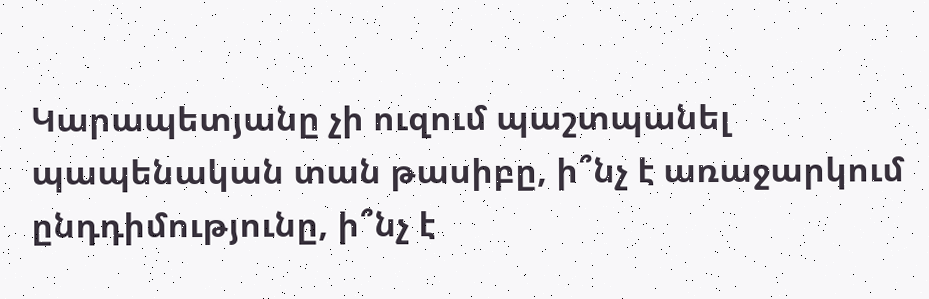Կարապետյանը չի ուզում պաշտպանել պապենական տան թասիբը, ի՞նչ է առաջարկում ընդդիմությունը, ի՞նչ է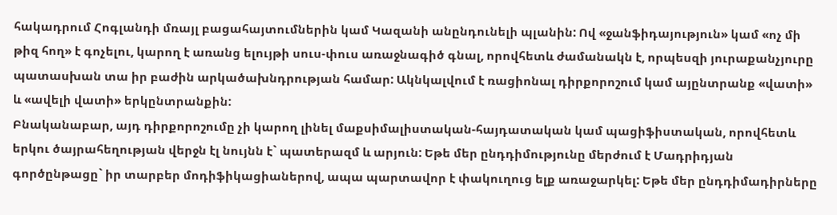հակադրում Հոգլանդի մռայլ բացահայտումներին կամ Կազանի անընդունելի պլանին: Ով «ջանֆիդայություն» կամ «ոչ մի թիզ հող» է գոչելու, կարող է առանց ելույթի սուս-փուս առաջնագիծ գնալ, որովհետև ժամանակն է, որպեսզի յուրաքանչյուրը պատասխան տա իր բաժին արկածախնդրության համար: Ակնկալվում է ռացիոնալ դիրքորոշում կամ այընտրանք «վատի» և «ավելի վատի» երկընտրանքին:
Բնականաբար, այդ դիրքորոշումը չի կարող լինել մաքսիմալիստական-հայդատական կամ պացիֆիստական, որովհետև երկու ծայրահեղության վերջն էլ նույնն է` պատերազմ և արյուն: Եթե մեր ընդդիմությունը մերժում է Մադրիդյան գործընթացը` իր տարբեր մոդիֆիկացիաներով, ապա պարտավոր է փակուղուց ելք առաջարկել: Եթե մեր ընդդիմադիրները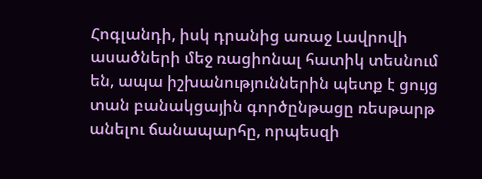Հոգլանդի, իսկ դրանից առաջ Լավրովի ասածների մեջ ռացիոնալ հատիկ տեսնում են, ապա իշխանություններին պետք է ցույց տան բանակցային գործընթացը ռեսթարթ անելու ճանապարհը, որպեսզի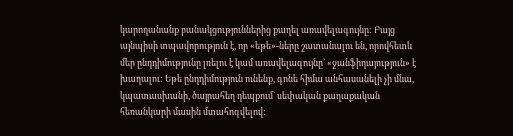կարողանանք բանակցություններից քաղել առավելագույնը: Բայց այնպիսի տպավորություն է, որ «եթե»-ները շատանալու են, որովհետև մեր ընդդիմությունը լռելու է կամ առավելագույնը` «ջանֆիդայություն» է խաղալու: Եթե ընդդիմություն ունենք, գոնե հիմա անհասանելի չի մնա, կպատասխանի, ծայրահեղ դեպքում` սեփական քաղաքական հեռանկարի մասին մտահոգվելով: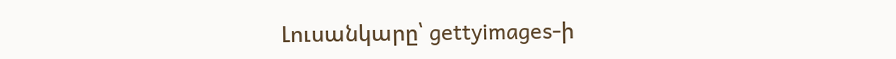Լուսանկարը՝ gettyimages-ի